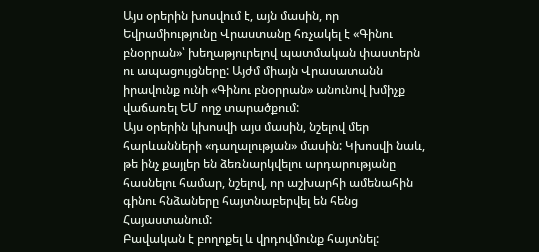Այս օրերին խոսվում է, այն մասին, որ Եվրամիությունը Վրաստանը հռչակել է «Գինու բնօրրան»՝ խեղաթյուրելով պատմական փաստերն ու ապացույցները: Այժմ միայն Վրասատանն իրավունք ունի «Գինու բնօրրան» անունով խմիչք վաճառել ԵՄ ողջ տարածքում:
Այս օրերին կխոսվի այս մասին, նշելով մեր հարևանների «դաղալության» մասին: Կխոսվի նաև, թե ինչ քայլեր են ձեռնարկվելու արդարությանը հասնելու համար, նշելով, որ աշխարհի ամենահին գինու հնձաները հայտնաբերվել են հենց Հայաստանում:
Բավական է բողոքել և վրդովմունք հայտնել: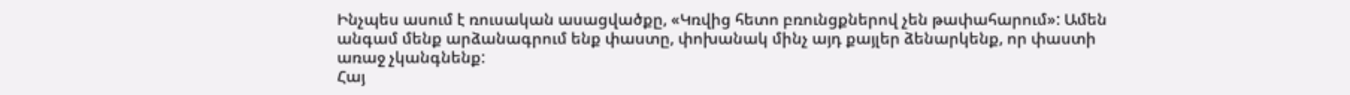Ինչպես ասում է ռուսական ասացվածքը, «Կռվից հետո բռունցքներով չեն թափահարում»: Ամեն անգամ մենք արձանագրում ենք փաստը, փոխանակ մինչ այդ քայլեր ձենարկենք, որ փաստի առաջ չկանգնենք:
Հայ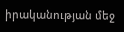իրականության մեջ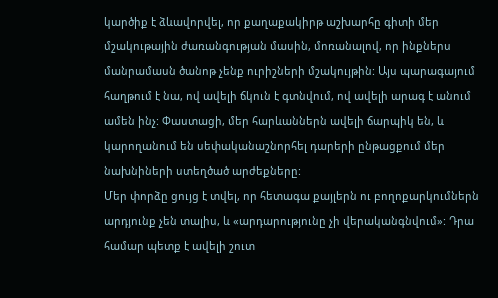կարծիք է ձևավորվել, որ քաղաքակիրթ աշխարհը գիտի մեր մշակութային ժառանգության մասին, մոռանալով, որ ինքներս մանրամասն ծանոթ չենք ուրիշների մշակույթին: Այս պարագայում հաղթում է նա, ով ավելի ճկուն է գտնվում, ով ավելի արագ է անում ամեն ինչ: Փաստացի, մեր հարևաններն ավելի ճարպիկ են, և կարողանում են սեփականաշնորհել դարերի ընթացքում մեր նախնիների ստեղծած արժեքները:
Մեր փորձը ցույց է տվել, որ հետագա քայլերն ու բողոքարկումներն արդյունք չեն տալիս, և «արդարությունը չի վերականգնվում»: Դրա համար պետք է ավելի շուտ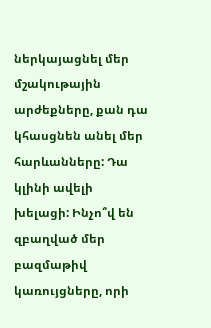ներկայացնել մեր մշակութային արժեքները, քան դա կհասցնեն անել մեր հարևանները: Դա կլինի ավելի խելացի: Ինչո՞վ են զբաղված մեր բազմաթիվ կառույցները, որի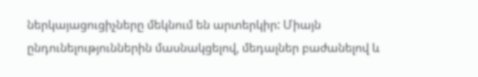ներկայացուցիչները մեկնում են արտերկիր: Միայն ընդունելություններին մասնակցելով, մեդալներ բաժանելով և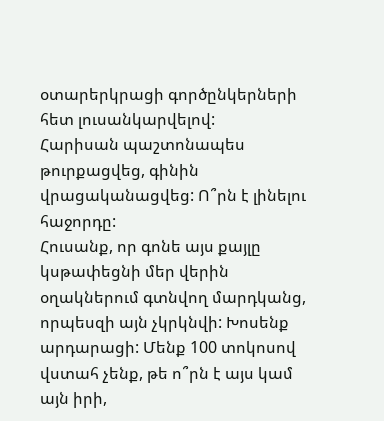օտարերկրացի գործընկերների հետ լուսանկարվելով:
Հարիսան պաշտոնապես թուրքացվեց, գինին վրացականացվեց: Ո՞րն է լինելու հաջորդը:
Հուսանք, որ գոնե այս քայլը կսթափեցնի մեր վերին օղակներում գտնվող մարդկանց, որպեսզի այն չկրկնվի: Խոսենք արդարացի: Մենք 100 տոկոսով վստահ չենք, թե ո՞րն է այս կամ այն իրի,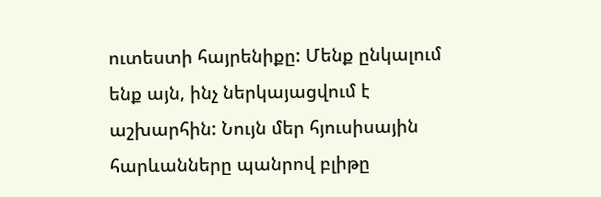ուտեստի հայրենիքը: Մենք ընկալում ենք այն, ինչ ներկայացվում է աշխարհին: Նույն մեր հյուսիսային հարևանները պանրով բլիթը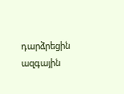դարձրեցին ազգային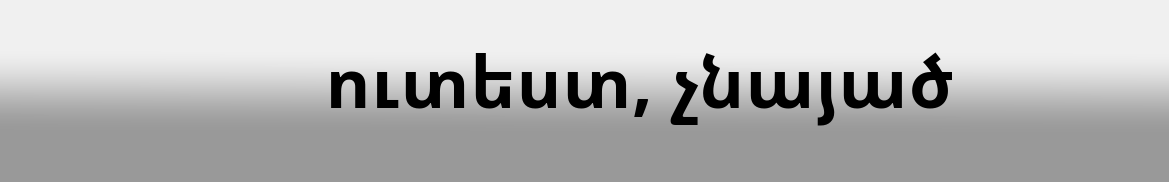ուտեստ, չնայած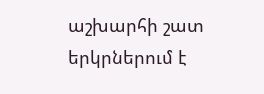աշխարհի շատ երկրներում է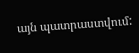այն պատրաստվում: